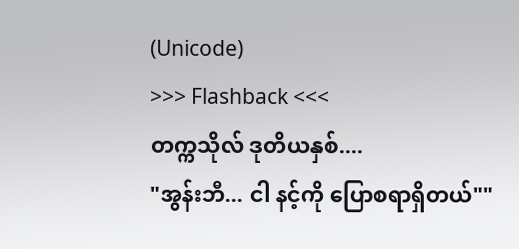(Unicode)
>>> Flashback <<<
တက္ကသိုလ် ဒုတိယနှစ်....
"အွန်းဘီ... ငါ နင့်ကို ပြောစရာရှိတယ်""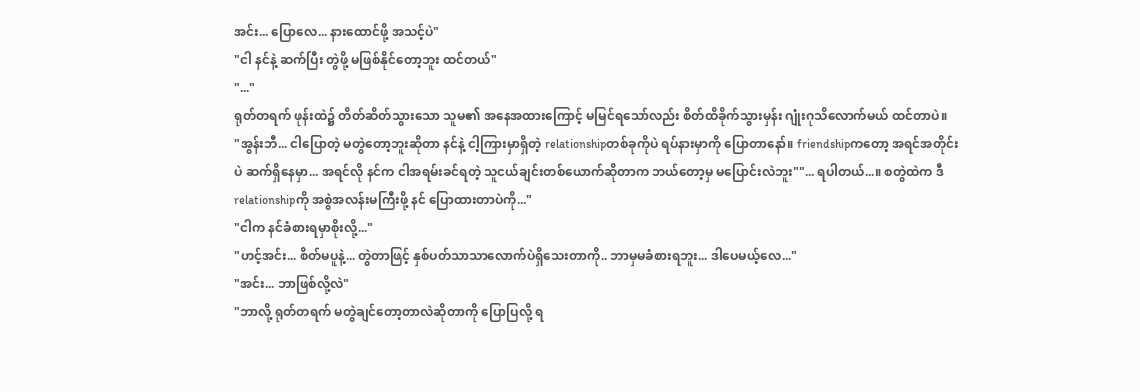အင်း... ပြောလေ... နားထောင်ဖို့ အသင့်ပဲ"
"ငါ နင်နဲ့ ဆက်ပြီး တွဲဖို့ မဖြစ်နိုင်တော့ဘူး ထင်တယ်"
"..."
ရုတ်တရက် ဖုန်းထဲ၌ တိတ်ဆိတ်သွားသော သူမ၏ အနေအထားကြောင့် မမြင်ရသော်လည်း စိတ်ထိခိုက်သွားမှန်း ဂျုံးဂုသိလောက်မယ် ထင်တာပဲ။
"အွန်းဘီ... ငါပြောတဲ့ မတွဲတော့ဘူးဆိုတာ နင်နဲ့ ငါ့ကြားမှာရှိတဲ့ relationshipတစ်ခုကိုပဲ ရပ်နားမှာကို ပြောတာနော်။ friendshipကတော့ အရင်အတိုင်းပဲ ဆက်ရှိနေမှာ... အရင်လို နင်က ငါအရမ်းခင်ရတဲ့ သူငယ်ချင်းတစ်ယောက်ဆိုတာက ဘယ်တော့မှ မပြောင်းလဲဘူး""... ရပါတယ်...။ စတွဲထဲက ဒီrelationshipကို အစွဲအလန်းမကြီးဖို့ နင် ပြောထားတာပဲကို..."
"ငါက နင်ခံစားရမှာစိုးလို့..."
"ဟင့်အင်း... စိတ်မပူနဲ့... တွဲတာဖြင့် နှစ်ပတ်သာသာလောက်ပဲရှိသေးတာကို.. ဘာမှမခံစားရဘူး... ဒါပေမယ့်လေ..."
"အင်း... ဘာဖြစ်လို့လဲ"
"ဘာလို့ ရုတ်တရက် မတွဲချင်တော့တာလဲဆိုတာကို ပြောပြလို့ ရ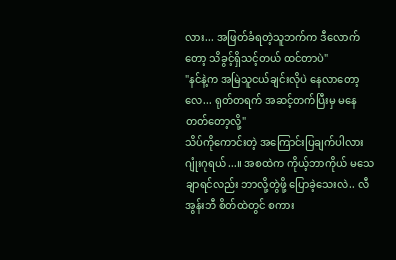လား... အဖြတ်ခံရတဲ့သူဘက်က ဒီလောက်တော့ သိခွင့်ရှိသင့်တယ် ထင်တာပဲ"
"နင်နဲ့က အမြဲသူငယ်ချင်းလိုပဲ နေလာတော့လေ... ရုတ်တရက် အဆင့်တက်ပြီးမှ မနေတတ်တော့လို့"
သိပ်ကိုကောင်းတဲ့ အကြောင်းပြချက်ပါလား ဂျုံးဂုရယ်...။ အစထဲက ကိုယ့်ဘာကိုယ် မသေချာရင်လည်း ဘာလို့တွဲဖို့ ပြောခဲ့သေးလဲ.. လီအွန်းဘီ စိတ်ထဲတွင် စကား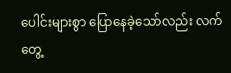ပေါင်းများစွာ ပြောနေခဲ့သော်လည်း လက်တွေ့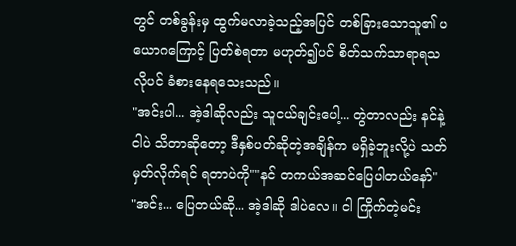တွင် တစ်ခွန်းမှ ထွက်မလာခဲ့သည့်အပြင် တစ်ခြားသောသူ၏ ပယောဂကြောင့် ပြတ်စဲရတာ မဟုတ်၍ပင် စိတ်သက်သာရာရသလိုပင် ခံစားနေရသေးသည်။
"အင်းပါ... အဲ့ဒါဆိုလည်း သူငယ်ချင်းပေါ့... တွဲတာလည်း နင်နဲ့ငါပဲ သိတာဆိုတော့ ဒီနှစ်ပတ်ဆိုတဲ့အချိန်က မရှိခဲ့ဘူးလို့ပဲ သတ်မှတ်လိုက်ရင် ရတာပဲကို""နင် တကယ်အဆင်ပြေပါတယ်နော်"
"အင်း... ပြေတယ်ဆို... အဲ့ဒါဆို ဒါပဲလေ။ ငါ ကြိုက်တဲ့မင်း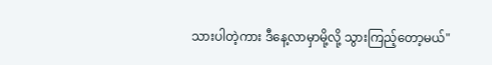သားပါတဲ့ကား ဒီနေ့လာမှာမို့လို့ သွားကြည့်တော့မယ်"